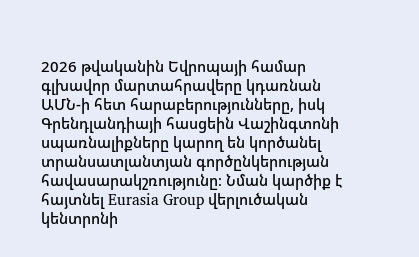2026 թվականին Եվրոպայի համար գլխավոր մարտահրավերը կդառնան ԱՄՆ-ի հետ հարաբերությունները, իսկ Գրենդլանդիայի հասցեին Վաշինգտոնի սպառնալիքները կարող են կործանել տրանսատլանտյան գործընկերության հավասարակշռությունը։ Նման կարծիք է հայտնել Eurasia Group վերլուծական կենտրոնի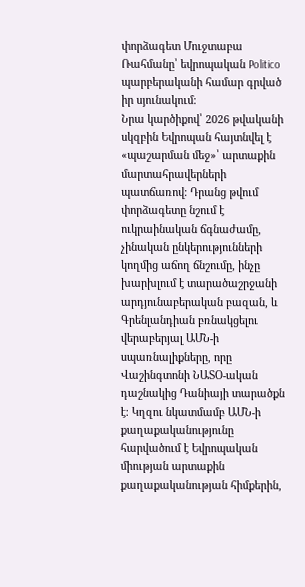փորձագետ Մուջտաբա Ռահմանը՝ եվրոպական Politico պարբերականի համար գրված իր սյունակում։
Նրա կարծիքով՝ 2026 թվականի սկզբին Եվրոպան հայտնվել է «պաշարման մեջ»՝ արտաքին մարտահրավերների պատճառով։ Դրանց թվում փորձագետը նշում է ուկրաինական ճգնաժամը, չինական ընկերությունների կողմից աճող ճնշումը, ինչը խարխլում է տարածաշրջանի արդյունաբերական բազան, և Գրենլանդիան բռնակցելու վերաբերյալ ԱՄՆ-ի սպառնալիքները, որը Վաշինգտոնի ՆԱՏՕ-ական դաշնակից Դանիայի տարածքն է։ Կղզու նկատմամբ ԱՄՆ-ի քաղաքականությունը հարվածում է Եվրոպական միության արտաքին քաղաքականության հիմքերին,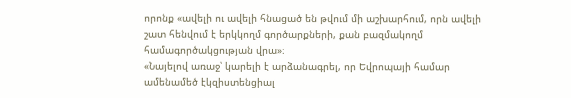որոնք «ավելի ու ավելի հնացած են թվում մի աշխարհում, որն ավելի շատ հենվում է երկկողմ գործարքների, քան բազմակողմ համագործակցության վրա»։
«Նայելով առաջ՝ կարելի է արձանագրել, որ Եվրոպայի համար ամենամեծ էկզիստենցիալ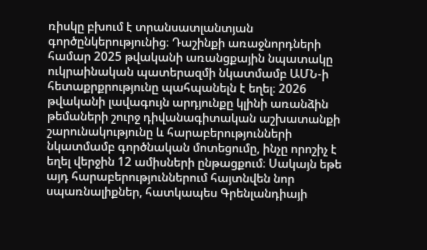ռիսկը բխում է տրանսատլանտյան գործընկերությունից։ Դաշինքի առաջնորդների համար 2025 թվականի առանցքային նպատակը ուկրաինական պատերազմի նկատմամբ ԱՄՆ-ի հետաքրքրությունը պահպանելն է եղել։ 2026 թվականի լավագույն արդյունքը կլինի առանձին թեմաների շուրջ դիվանագիտական աշխատանքի շարունակությունը և հարաբերությունների նկատմամբ գործնական մոտեցումը, ինչը որոշիչ է եղել վերջին 12 ամիսների ընթացքում։ Սակայն եթե այդ հարաբերություններում հայտնվեն նոր սպառնալիքներ, հատկապես Գրենլանդիայի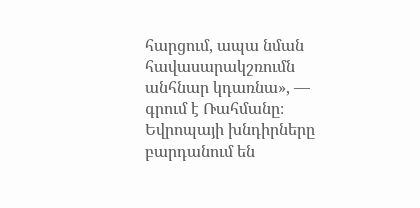հարցում, ապա նման հավասարակշռումն անհնար կդառնա», — գրում է Ռահմանը։
Եվրոպայի խնդիրները բարդանում են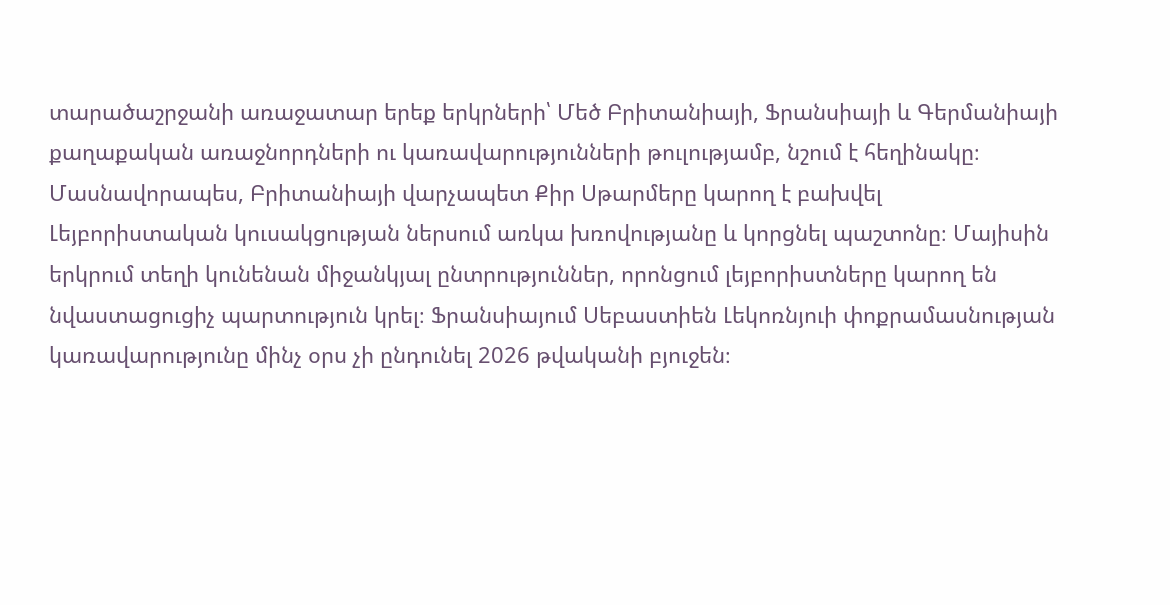տարածաշրջանի առաջատար երեք երկրների՝ Մեծ Բրիտանիայի, Ֆրանսիայի և Գերմանիայի քաղաքական առաջնորդների ու կառավարությունների թուլությամբ, նշում է հեղինակը։ Մասնավորապես, Բրիտանիայի վարչապետ Քիր Սթարմերը կարող է բախվել Լեյբորիստական կուսակցության ներսում առկա խռովությանը և կորցնել պաշտոնը։ Մայիսին երկրում տեղի կունենան միջանկյալ ընտրություններ, որոնցում լեյբորիստները կարող են նվաստացուցիչ պարտություն կրել։ Ֆրանսիայում Սեբաստիեն Լեկոռնյուի փոքրամասնության կառավարությունը մինչ օրս չի ընդունել 2026 թվականի բյուջեն։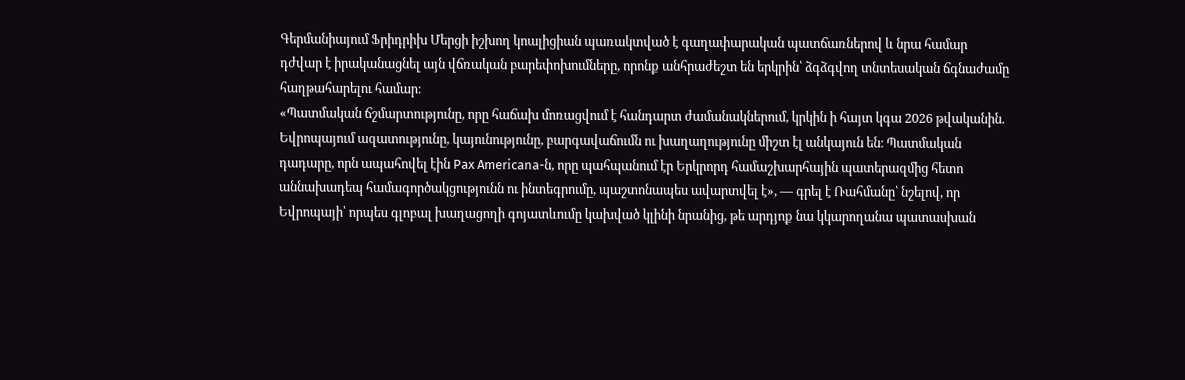Գերմանիայում Ֆրիդրիխ Մերցի իշխող կոալիցիան պառակտված է գաղափարական պատճառներով և նրա համար դժվար է իրականացնել այն վճռական բարեփոխումները, որոնք անհրաժեշտ են երկրին՝ ձգձգվող տնտեսական ճգնաժամը հաղթահարելու համար։
«Պատմական ճշմարտությունը, որը հաճախ մոռացվում է հանդարտ ժամանակներում, կրկին ի հայտ կգա 2026 թվականին. Եվրոպայում ազատությունը, կայունությունը, բարգավաճումն ու խաղաղությունը միշտ էլ անկայուն են։ Պատմական դադարը, որն ապահովել էին Pax Americana-ն, որը պահպանում էր Երկրորդ համաշխարհային պատերազմից հետո աննախադեպ համագործակցությունն ու ինտեգրումը, պաշտոնապես ավարտվել է», — գրել է Ռահմանը՝ նշելով, որ Եվրոպայի՝ որպես գլոբալ խաղացողի գոյատևումը կախված կլինի նրանից, թե արդյոք նա կկարողանա պատասխան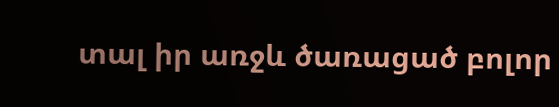տալ իր առջև ծառացած բոլոր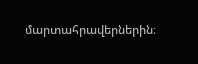մարտահրավերներին։